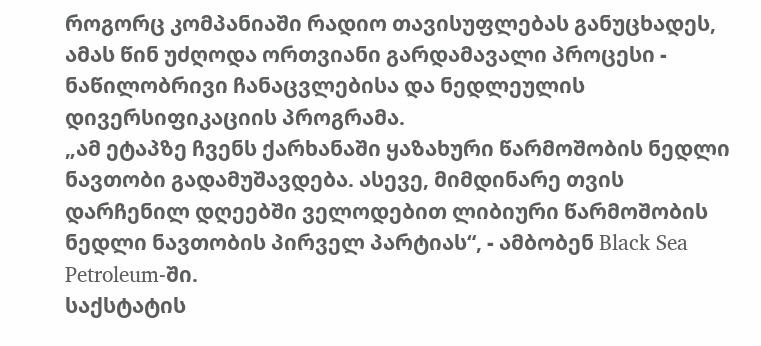როგორც კომპანიაში რადიო თავისუფლებას განუცხადეს, ამას წინ უძღოდა ორთვიანი გარდამავალი პროცესი - ნაწილობრივი ჩანაცვლებისა და ნედლეულის დივერსიფიკაციის პროგრამა.
„ამ ეტაპზე ჩვენს ქარხანაში ყაზახური წარმოშობის ნედლი ნავთობი გადამუშავდება. ასევე, მიმდინარე თვის დარჩენილ დღეებში ველოდებით ლიბიური წარმოშობის ნედლი ნავთობის პირველ პარტიას“, - ამბობენ Black Sea Petroleum-ში.
საქსტატის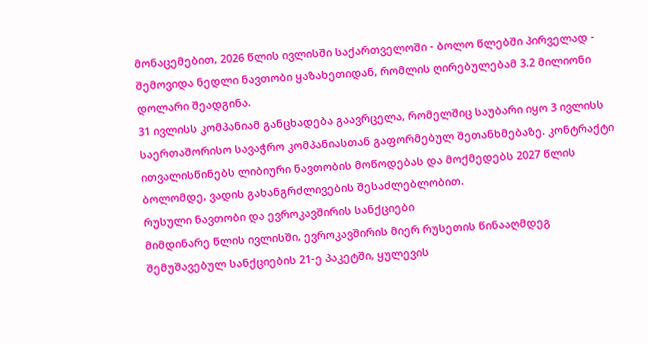მონაცემებით, 2026 წლის ივლისში საქართველოში - ბოლო წლებში პირველად - შემოვიდა ნედლი ნავთობი ყაზახეთიდან, რომლის ღირებულებამ 3.2 მილიონი დოლარი შეადგინა.
31 ივლისს კომპანიამ განცხადება გაავრცელა, რომელშიც საუბარი იყო 3 ივლისს საერთაშორისო სავაჭრო კომპანიასთან გაფორმებულ შეთანხმებაზე. კონტრაქტი ითვალისწინებს ლიბიური ნავთობის მოწოდებას და მოქმედებს 2027 წლის ბოლომდე, ვადის გახანგრძლივების შესაძლებლობით.
რუსული ნავთობი და ევროკავშირის სანქციები
მიმდინარე წლის ივლისში, ევროკავშირის მიერ რუსეთის წინააღმდეგ შემუშავებულ სანქციების 21-ე პაკეტში, ყულევის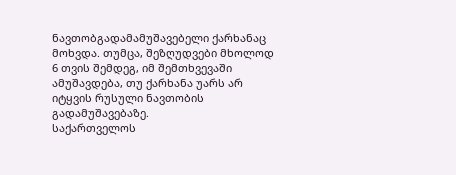ნავთობგადამამუშავებელი ქარხანაც მოხვდა. თუმცა, შეზღუდვები მხოლოდ 6 თვის შემდეგ, იმ შემთხვევაში ამუშავდება, თუ ქარხანა უარს არ იტყვის რუსული ნავთობის გადამუშავებაზე.
საქართველოს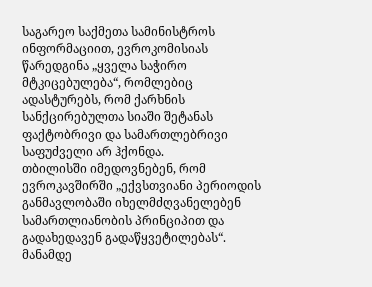საგარეო საქმეთა სამინისტროს ინფორმაციით, ევროკომისიას წარედგინა „ყველა საჭირო მტკიცებულება“, რომლებიც ადასტურებს, რომ ქარხნის სანქცირებულთა სიაში შეტანას ფაქტობრივი და სამართლებრივი საფუძველი არ ჰქონდა.
თბილისში იმედოვნებენ, რომ ევროკავშირში „ექვსთვიანი პერიოდის განმავლობაში იხელმძღვანელებენ სამართლიანობის პრინციპით და გადახედავენ გადაწყვეტილებას“.
მანამდე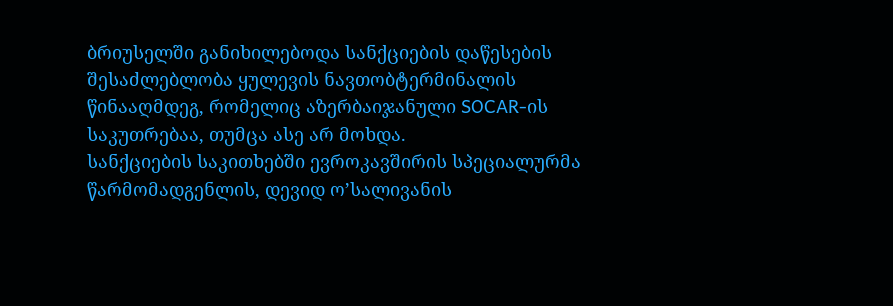ბრიუსელში განიხილებოდა სანქციების დაწესების შესაძლებლობა ყულევის ნავთობტერმინალის წინააღმდეგ, რომელიც აზერბაიჯანული SOCAR-ის საკუთრებაა, თუმცა ასე არ მოხდა.
სანქციების საკითხებში ევროკავშირის სპეციალურმა წარმომადგენლის, დევიდ ო’სალივანის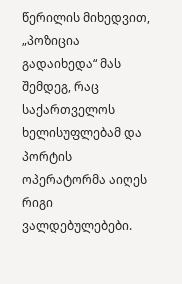წერილის მიხედვით, „პოზიცია გადაიხედა“ მას შემდეგ, რაც საქართველოს ხელისუფლებამ და პორტის ოპერატორმა აიღეს რიგი ვალდებულებები.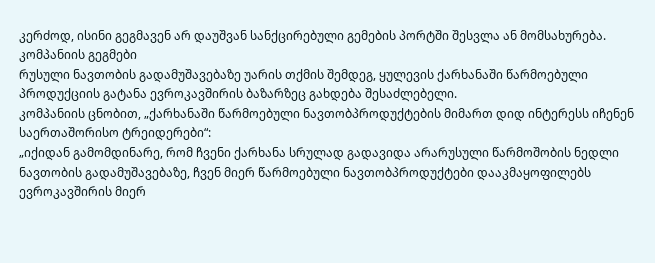კერძოდ, ისინი გეგმავენ არ დაუშვან სანქცირებული გემების პორტში შესვლა ან მომსახურება.
კომპანიის გეგმები
რუსული ნავთობის გადამუშავებაზე უარის თქმის შემდეგ, ყულევის ქარხანაში წარმოებული პროდუქციის გატანა ევროკავშირის ბაზარზეც გახდება შესაძლებელი.
კომპანიის ცნობით, „ქარხანაში წარმოებული ნავთობპროდუქტების მიმართ დიდ ინტერესს იჩენენ საერთაშორისო ტრეიდერები“:
„იქიდან გამომდინარე, რომ ჩვენი ქარხანა სრულად გადავიდა არარუსული წარმოშობის ნედლი ნავთობის გადამუშავებაზე, ჩვენ მიერ წარმოებული ნავთობპროდუქტები დააკმაყოფილებს ევროკავშირის მიერ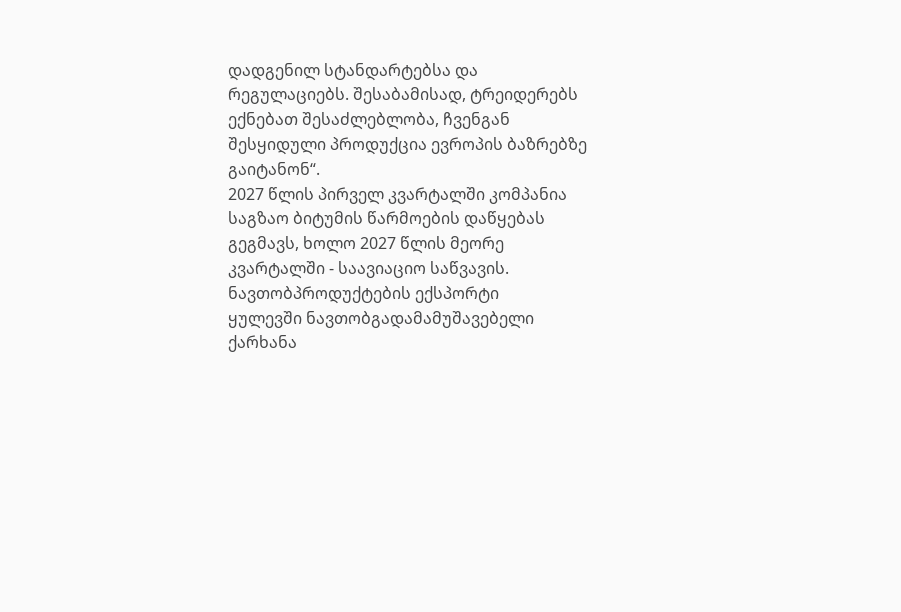დადგენილ სტანდარტებსა და რეგულაციებს. შესაბამისად, ტრეიდერებს ექნებათ შესაძლებლობა, ჩვენგან შესყიდული პროდუქცია ევროპის ბაზრებზე გაიტანონ“.
2027 წლის პირველ კვარტალში კომპანია საგზაო ბიტუმის წარმოების დაწყებას გეგმავს, ხოლო 2027 წლის მეორე კვარტალში - საავიაციო საწვავის.
ნავთობპროდუქტების ექსპორტი
ყულევში ნავთობგადამამუშავებელი ქარხანა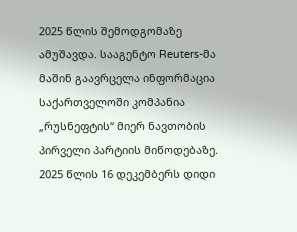2025 წლის შემოდგომაზე ამუშავდა. სააგენტო Reuters-მა მაშინ გაავრცელა ინფორმაცია საქართველოში კომპანია „რუსნეფტის“ მიერ ნავთობის პირველი პარტიის მიწოდებაზე.
2025 წლის 16 დეკემბერს დიდი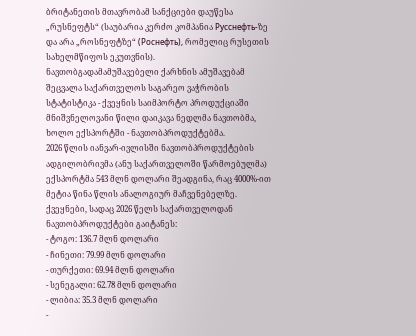ბრიტანეთის მთავრობამ სანქციები დაუწესა „რუსნეფტს“ (საუბარია კერძო კომპანია Русснефть-ზე და არა „როსნეფტზე“ (Роснефть), რომელიც რუსეთის სახელმწიფოს ეკუთვნის).
ნავთობგადამამუშავებელი ქარხნის ამუშავებამ შეცვალა საქართველოს საგარეო ვაჭრობის სტატისტიკა - ქვეყნის საიმპორტო პროდუქციაში მნიშვნელოვანი წილი დაიკავა ნედლმა ნავთობმა, ხოლო ექსპორტში - ნავთობპროდუქტებმა.
2026 წლის იანვარ-ივლისში ნავთობპროდუქტების ადგილობრივმა (ანუ საქართველოში წარმოებულმა) ექსპორტმა 543 მლნ დოლარი შეადგინა, რაც 4000%-ით მეტია წინა წლის ანალოგიურ მაჩვენებელზე.
ქვეყნები, სადაც 2026 წელს საქართველოდან ნავთობპროდუქტები გაიტანეს:
- ტოგო: 136.7 მლნ დოლარი
- ჩინეთი: 79.99 მლნ დოლარი
- თურქეთი: 69.94 მლნ დოლარი
- სენეგალი: 62.78 მლნ დოლარი
- ლიბია: 35.3 მლნ დოლარი
-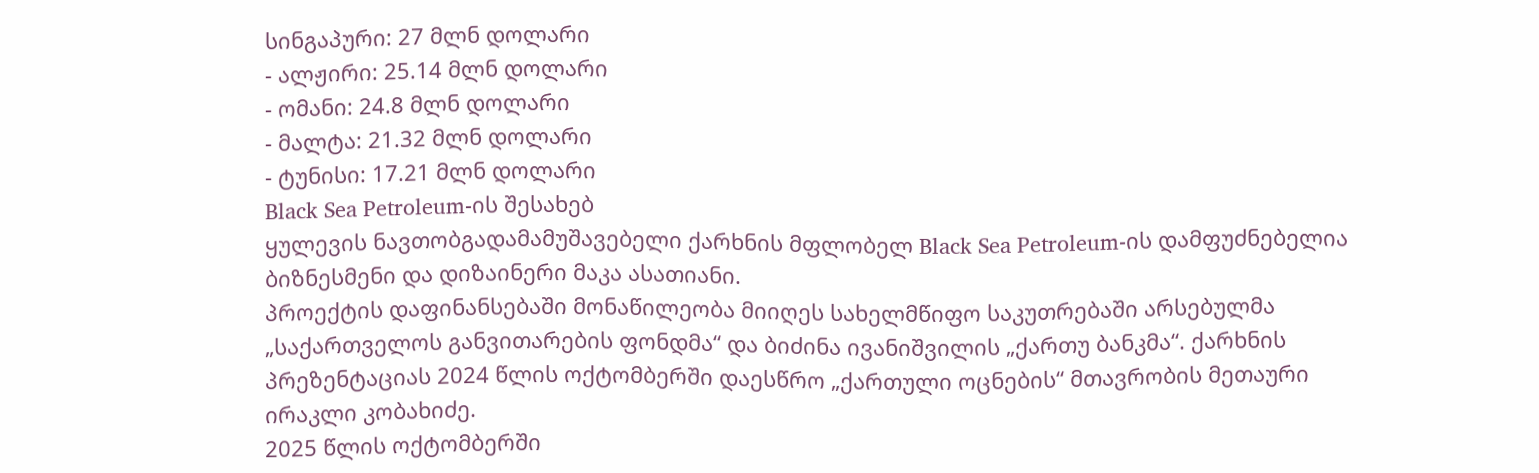სინგაპური: 27 მლნ დოლარი
- ალჟირი: 25.14 მლნ დოლარი
- ომანი: 24.8 მლნ დოლარი
- მალტა: 21.32 მლნ დოლარი
- ტუნისი: 17.21 მლნ დოლარი
Black Sea Petroleum-ის შესახებ
ყულევის ნავთობგადამამუშავებელი ქარხნის მფლობელ Black Sea Petroleum-ის დამფუძნებელია ბიზნესმენი და დიზაინერი მაკა ასათიანი.
პროექტის დაფინანსებაში მონაწილეობა მიიღეს სახელმწიფო საკუთრებაში არსებულმა „საქართველოს განვითარების ფონდმა“ და ბიძინა ივანიშვილის „ქართუ ბანკმა“. ქარხნის პრეზენტაციას 2024 წლის ოქტომბერში დაესწრო „ქართული ოცნების“ მთავრობის მეთაური ირაკლი კობახიძე.
2025 წლის ოქტომბერში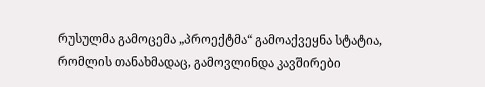რუსულმა გამოცემა „პროექტმა“ გამოაქვეყნა სტატია, რომლის თანახმადაც, გამოვლინდა კავშირები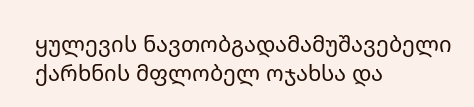ყულევის ნავთობგადამამუშავებელი ქარხნის მფლობელ ოჯახსა და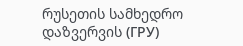რუსეთის სამხედრო დაზვერვის (ГРУ)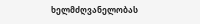ხელმძღვანელობას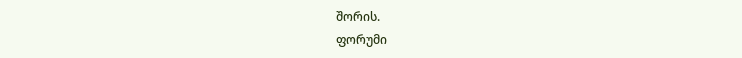შორის.
ფორუმი